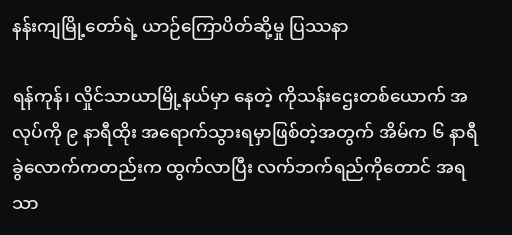နန်းကျမြို့တော်ရဲ့ ယာဉ်ကြောပိတ်ဆို့မှု ပြဿနာ

ရန်ကုန်၊ လှိုင်သာယာမြို့နယ်မှာ နေတဲ့ ကိုသန်းဌေးတစ်ယောက် အလုပ်ကို ၉ နာရီထိုး အရောက်သွားရမှာဖြစ်တဲ့အတွက် အိမ်က ၆ နာရီခွဲလောက်ကတည်းက ထွက်လာပြီး လက်ဘက်ရည်ကိုတောင် အရသာ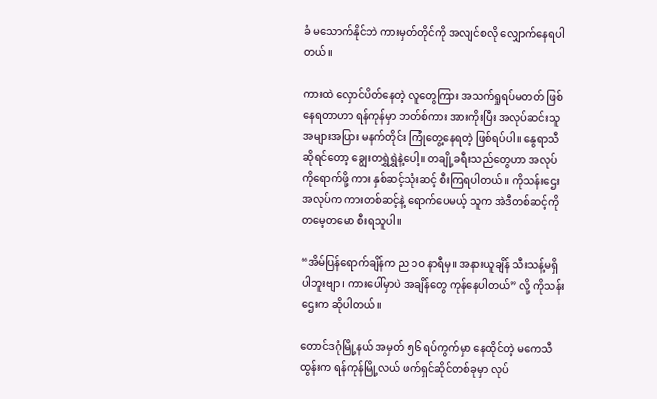ခံ မသောက်နိုင်ဘဲ ကားမှတ်တိုင်ကို အလျင်စလို လျှောက်နေရပါတယ်။

ကားထဲ လှောင်ပိတ်နေတဲ့ လူတွေကြား အသက်ရှုရပ်မတတ် ဖြစ်နေရတာဟာ ရန်ကုန်မှာ ဘတ်စ်ကား အားကိုးပြီး အလုပ်ဆင်းသူ အများအပြား မနက်တိုင်း ကြုံတွေ့နေရတဲ့ ဖြစ်ရပ်ပါ။ နွေရာသီဆိုရင်တော့ ချွေးတရွှဲရွှဲနဲ့ပေါ့။ တချို့ခရီးသည်တွေဟာ အလုပ်ကိုရောက်ဖို့ ကား နှစ်ဆင့်သုံးဆင့် စီးကြရပါတယ်။ ကိုသန်းဌေးအလုပ်က ကားတစ်ဆင့်နဲ့ ရောက်ပေမယ့် သူက အဲဒီတစ်ဆင့်ကို တမေ့တမော စီးရသူပါ။

“အိမ်ပြန်ရောက်ချိန်က ည ၁ဝ နာရီမှ။ အနားယူချိန် သီးသန့်မရှိပါဘူးဗျာ၊ ကားပေါ်မှာပဲ အချိန်တွေ ကုန်နေပါတယ်” လို့ ကိုသန်းဌေးက ဆိုပါတယ်။

တောင်ဒဂုံမြို့နယ် အမှတ် ၅၆ ရပ်ကွက်မှာ နေထိုင်တဲ့ မကေသီထွန်းက ရန်ကုန်မြို့လယ် ဖက်ရှင်ဆိုင်တစ်ခုမှာ လုပ်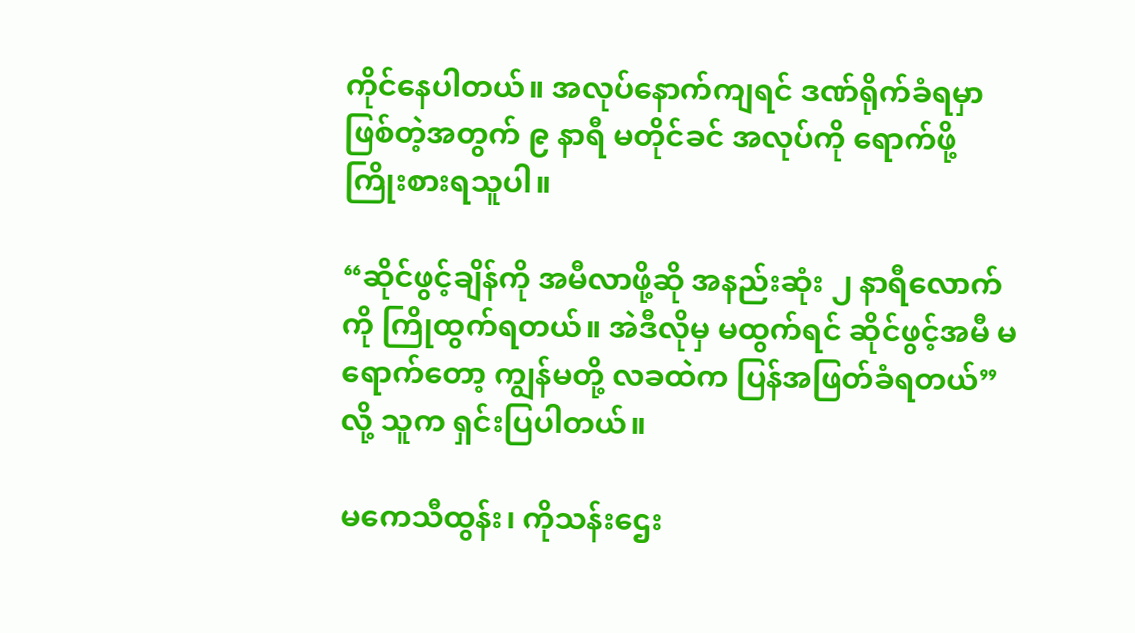ကိုင်နေပါတယ်။ အလုပ်နောက်ကျရင် ဒဏ်ရိုက်ခံရမှာဖြစ်တဲ့အတွက် ၉ နာရီ မတိုင်ခင် အလုပ်ကို ရောက်ဖို့ ကြိုးစားရသူပါ။

“ဆိုင်ဖွင့်ချိန်ကို အမီလာဖို့ဆို အနည်းဆုံး ၂ နာရီလောက်ကို ကြိုထွက်ရတယ်။ အဲဒီလိုမှ မထွက်ရင် ဆိုင်ဖွင့်အမီ မရောက်တော့ ကျွန်မတို့ လခထဲက ပြန်အဖြတ်ခံရတယ်” လို့ သူက ရှင်းပြပါတယ်။

မကေသီထွန်း၊ ကိုသန်းဌေး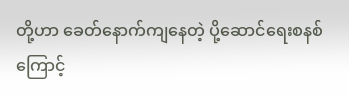တို့ဟာ ခေတ်နောက်ကျနေတဲ့ ပို့ဆောင်ရေးစနစ်ကြောင့်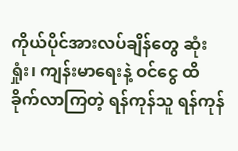ကိုယ်ပိုင်အားလပ်ချိန်တွေ ဆုံးရှုံး၊ ကျန်းမာရေးနဲ့ ဝင်ငွေ ထိခိုက်လာကြတဲ့ ရန်ကုန်သူ ရန်ကုန်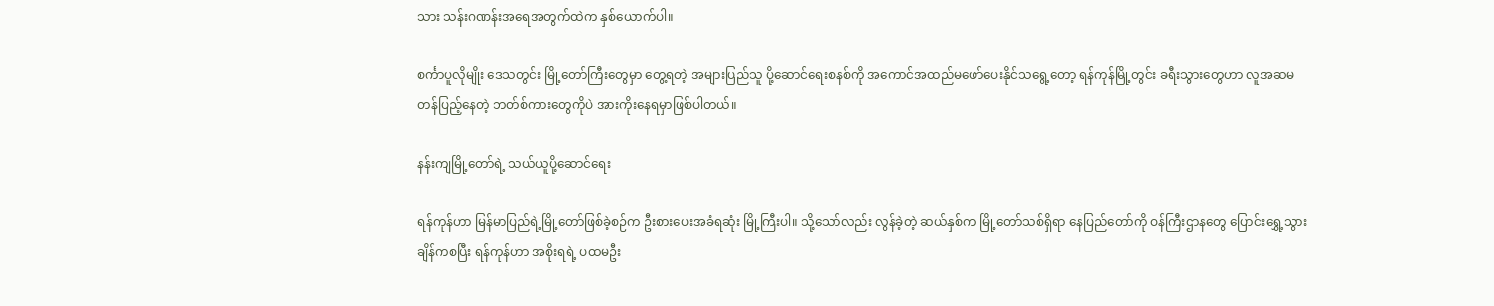သား သန်းဂဏန်းအရေအတွက်ထဲက နှစ်ယောက်ပါ။

စင်္ကာပူလိုမျိုး ဒေသတွင်း မြို့တော်ကြီးတွေမှာ တွေ့ရတဲ့ အများပြည်သူ ပို့ဆောင်ရေးစနစ်ကို အကောင်အထည်မဖော်ပေးနိုင်သရွေ့တော့ ရန်ကုန်မြို့တွင်း ခရီးသွားတွေဟာ လူအဆမတန်ပြည့်နေတဲ့ ဘတ်စ်ကားတွေကိုပဲ အားကိုးနေရမှာဖြစ်ပါတယ်။

နန်းကျမြို့တော်ရဲ့ သယ်ယူပို့ဆောင်ရေး

ရန်ကုန်ဟာ မြန်မာပြည်ရဲ့မြို့တော်ဖြစ်ခဲ့စဉ်က ဦးစားပေးအခံရဆုံး မြို့ကြီးပါ။ သို့သော်လည်း လွန်ခဲ့တဲ့ ဆယ်နှစ်က မြို့တော်သစ်ရှိရာ နေပြည်တော်ကို ဝန်ကြီးဌာနတွေ ပြောင်းရွှေ့သွားချိန်ကစပြီး ရန်ကုန်ဟာ အစိုးရရဲ့ ပထမဦး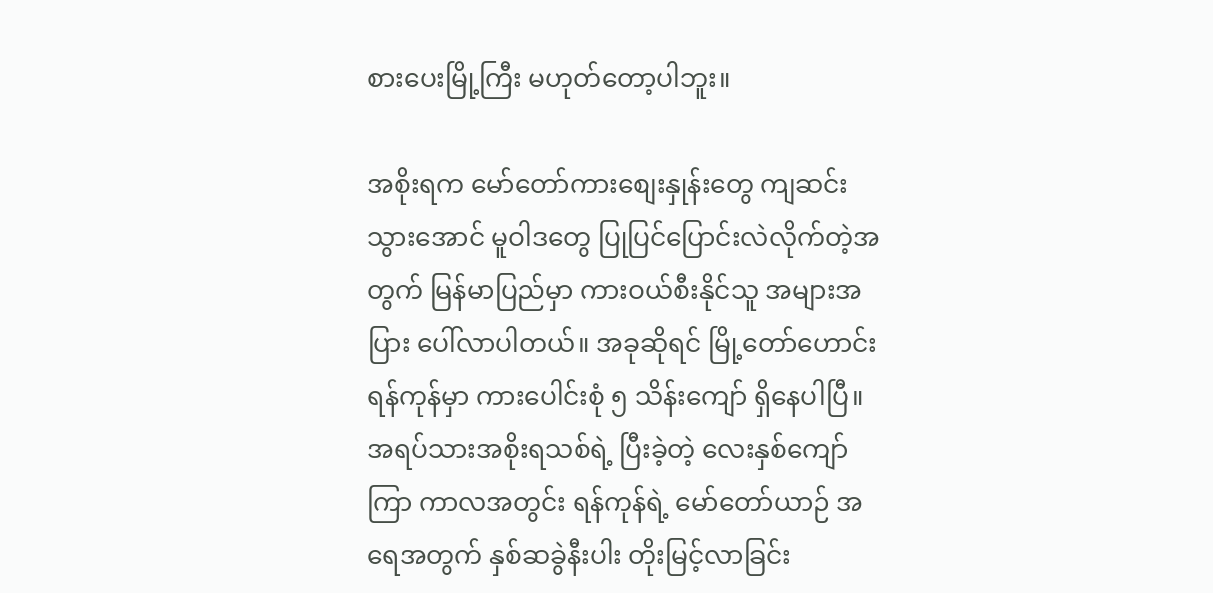စားပေးမြို့ကြီး မဟုတ်တော့ပါဘူး။

အစိုးရက မော်တော်ကားစျေးနှုန်းတွေ ကျဆင်းသွားအောင် မူဝါဒတွေ ပြုပြင်ပြောင်းလဲလိုက်တဲ့အတွက် မြန်မာပြည်မှာ ကားဝယ်စီးနိုင်သူ အများအပြား ပေါ်လာပါတယ်။ အခုဆိုရင် မြို့တော်ဟောင်း ရန်ကုန်မှာ ကားပေါင်းစုံ ၅ သိန်းကျော် ရှိနေပါပြီ။ အရပ်သားအစိုးရသစ်ရဲ့ ပြီးခဲ့တဲ့ လေးနှစ်ကျော်ကြာ ကာလအတွင်း ရန်ကုန်ရဲ့ မော်တော်ယာဉ် အရေအတွက် နှစ်ဆခွဲနီးပါး တိုးမြင့်လာခြင်း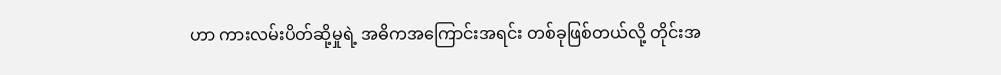ဟာ ကားလမ်းပိတ်ဆို့မှုရဲ့ အဓိကအကြောင်းအရင်း တစ်ခုဖြစ်တယ်လို့ တိုင်းအ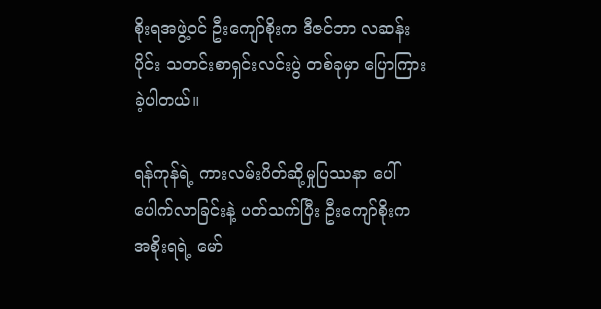စိုးရအဖွဲ့ဝင် ဦးကျော်စိုးက ဒီဇင်ဘာ လဆန်းပိုင်း သတင်းစာရှင်းလင်းပွဲ တစ်ခုမှာ ပြောကြားခဲ့ပါတယ်။

ရန်ကုန်ရဲ့ ကားလမ်းပိတ်ဆို့မှုပြဿနာ ပေါ်ပေါက်လာခြင်းနဲ့ ပတ်သက်ပြီး ဦးကျော်စိုးက အစိုးရရဲ့ မော်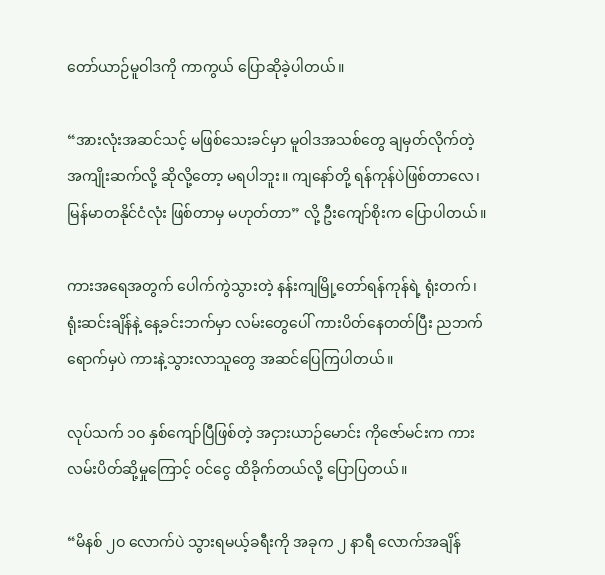တော်ယာဉ်မူဝါဒကို ကာကွယ် ပြောဆိုခဲ့ပါတယ်။

“အားလုံးအဆင်သင့် မဖြစ်သေးခင်မှာ မူဝါဒအသစ်တွေ ချမှတ်လိုက်တဲ့ အကျိုးဆက်လို့ ဆိုလို့တော့ မရပါဘူး။ ကျနော်တို့ ရန်ကုန်ပဲဖြစ်တာလေ၊ မြန်မာတနိုင်ငံလုံး ဖြစ်တာမှ မဟုတ်တာ” လို့ ဦးကျော်စိုးက ပြောပါတယ်။

ကားအရေအတွက် ပေါက်ကွဲသွားတဲ့ နန်းကျမြို့တော်ရန်ကုန်ရဲ့ ရုံးတက်၊ ရုံးဆင်းချိန်နဲ့ နေ့ခင်းဘက်မှာ လမ်းတွေပေါ် ကားပိတ်နေတတ်ပြီး ညဘက်ရောက်မှပဲ ကားနဲ့သွားလာသူတွေ အဆင်ပြေကြပါတယ်။

လုပ်သက် ၁ဝ နှစ်ကျော်ပြီဖြစ်တဲ့ အငှားယာဉ်မောင်း ကိုဇော်မင်းက ကားလမ်းပိတ်ဆို့မှုကြောင့် ဝင်ငွေ ထိခိုက်တယ်လို့ ပြောပြတယ်။

“မိနစ် ၂ဝ လောက်ပဲ သွားရမယ့်ခရီးကို အခုက ၂ နာရီ လောက်အချိန်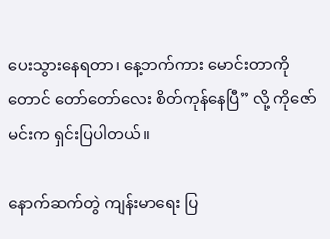ပေးသွားနေရတာ၊ နေ့ဘက်ကား မောင်းတာကိုတောင် တော်တော်လေး စိတ်ကုန်နေပြီ” လို့ ကိုဇော်မင်းက ရှင်းပြပါတယ်။

နောက်ဆက်တွဲ ကျန်းမာရေး ပြ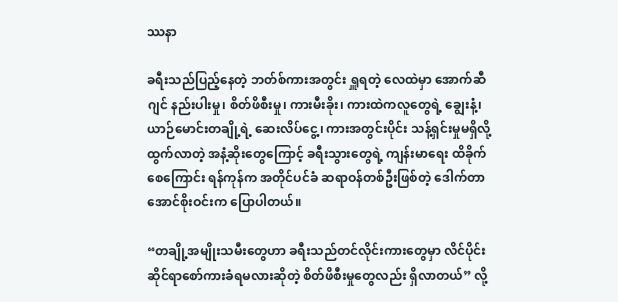ဿနာ

ခရီးသည်ပြည့်နေတဲ့ ဘတ်စ်ကားအတွင်း ရှူရတဲ့ လေထဲမှာ အောက်ဆီဂျင် နည်းပါးမှု၊ စိတ်ဖိစီးမှု၊ ကားမီးခိုး၊ ကားထဲကလူတွေရဲ့ ချွေးနံ့၊ ယာဉ်မောင်းတချို့ရဲ့ ဆေးလိပ်ငွေ့၊ ကားအတွင်းပိုင်း သန့်ရှင်းမှုမရှိလို့ ထွက်လာတဲ့ အနံ့ဆိုးတွေကြောင့် ခရီးသွားတွေရဲ့ ကျန်းမာရေး ထိခိုက်စေကြောင်း ရန်ကုန်က အတိုင်ပင်ခံ ဆရာဝန်တစ်ဦးဖြစ်တဲ့ ဒေါက်တာအောင်စိုးဝင်းက ပြောပါတယ်။

“တချို့အမျိုးသမီးတွေဟာ ခရီးသည်တင်လိုင်းကားတွေမှာ လိင်ပိုင်းဆိုင်ရာစော်ကားခံရမလားဆိုတဲ့ စိတ်ဖိစီးမှုတွေလည်း ရှိလာတယ်” လို့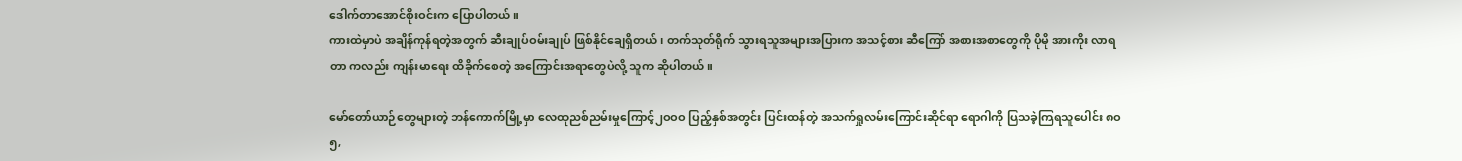ဒေါက်တာအောင်စိုးဝင်းက ပြောပါတယ်။
ကားထဲမှာပဲ အချိန်ကုန်ရတဲ့အတွက် ဆီးချုပ်ဝမ်းချုပ် ဖြစ်နိုင်ချေရှိတယ်၊ တက်သုတ်ရိုက် သွားရသူအများအပြားက အသင့်စား ဆီကြော် အစားအစာတွေကို ပိုမို အားကိုး လာရတာ ကလည်း ကျန်းမာရေး ထိခိုက်စေတဲ့ အကြောင်းအရာတွေပဲလို့ သူက ဆိုပါတယ်။

မော်တော်ယာဉ်တွေများတဲ့ ဘန်ကောက်မြို့မှာ လေထုညစ်ညမ်းမှုကြောင့်၂ဝဝဝ ပြည့်နှစ်အတွင်း ပြင်းထန်တဲ့ အသက်ရှုလမ်းကြောင်းဆိုင်ရာ ရောဂါကို ပြသခဲ့ကြရသူပေါင်း ၈ဝ၅,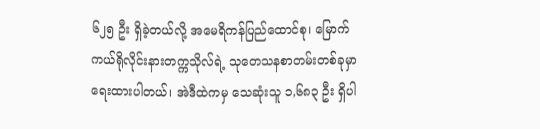၆၂၅ ဦး ရှိခဲ့တယ်လို့ အမေရိကန်ပြည်ထောင်စု၊ မြောက်ကယ်ရိုလိုင်းနားတက္ကသိုလ်ရဲ့ သုတေသနစာတမ်းတစ်ခုမှာ ရေးထားပါတယ်၊ အဲဒီထဲကမှ သေဆုံးသူ ၁,၆၈၃ ဦး ရှိပါ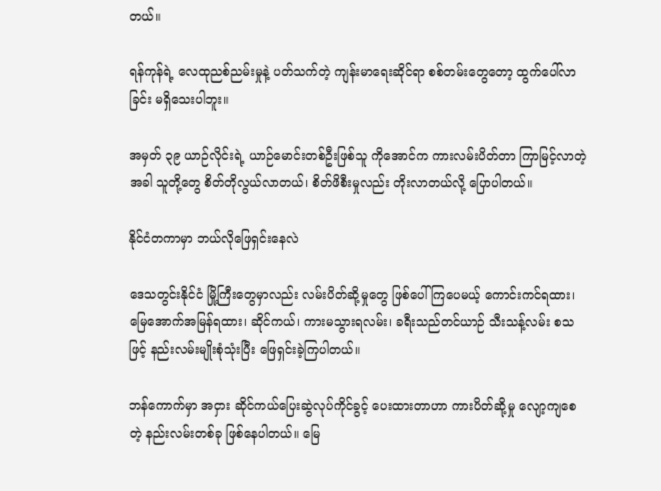တယ်။

ရန်ကုန်ရဲ့ လေထုညစ်ညမ်းမှုနဲ့ ပတ်သက်တဲ့ ကျန်းမာရေးဆိုင်ရာ စစ်တမ်းတွေတော့ ထွက်ပေါ်လာခြင်း မရှိသေးပါဘူး။

အမှတ် ၃၉ ယာဉ်လိုင်းရဲ့ ယာဉ်မောင်းတစ်ဦးဖြစ်သူ ကိုအောင်က ကားလမ်းပိတ်တာ ကြာမြင့်လာတဲ့အခါ သူတို့တွေ စိတ်တိုလွယ်လာတယ်၊ စိတ်ဖိစီးမှုလည်း တိုးလာတယ်လို့ ပြောပါတယ်။

နိုင်ငံတကာမှာ ဘယ်လိုဖြေရှင်းနေလဲ

ဒေသတွင်းနိုင်ငံ မြို့ကြီးတွေမှာလည်း လမ်းပိတ်ဆို့မှုတွေ ဖြစ်ပေါ်ကြပေမယ့် ကောင်းကင်ရထား၊ မြေအောက်အမြန်ရထား၊ ဆိုင်ကယ်၊ ကားမသွားရလမ်း၊ ခရီးသည်တင်ယာဉ် သီးသန့်လမ်း စသဖြင့် နည်းလမ်းမျိုးစုံသုံးပြီး ဖြေရှင်းခဲ့ကြပါတယ်။

ဘန်ကောက်မှာ အငှား ဆိုင်ကယ်ပြေးဆွဲလုပ်ကိုင်ခွင့် ပေးထားတာဟာ ကားပိတ်ဆို့မှု လျော့ကျစေတဲ့ နည်းလမ်းတစ်ခု ဖြစ်နေပါတယ်။ မြေ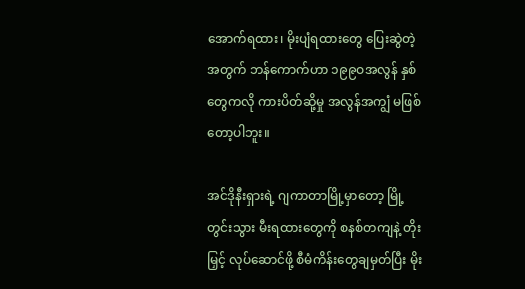အောက်ရထား၊ မိုးပျံရထားတွေ ပြေးဆွဲတဲ့အတွက် ဘန်ကောက်ဟာ ၁၉၉ဝအလွန် နှစ်တွေကလို ကားပိတ်ဆို့မှု အလွန်အကျွံ မဖြစ်တော့ပါဘူး။

အင်ဒိုနီးရှားရဲ့ ဂျကာတာမြို့မှာတော့ မြို့တွင်းသွား မီးရထားတွေကို စနစ်တကျနဲ့ တိုးမြှင့် လုပ်ဆောင်ဖို့ စီမံကိန်းတွေချမှတ်ပြီး မိုး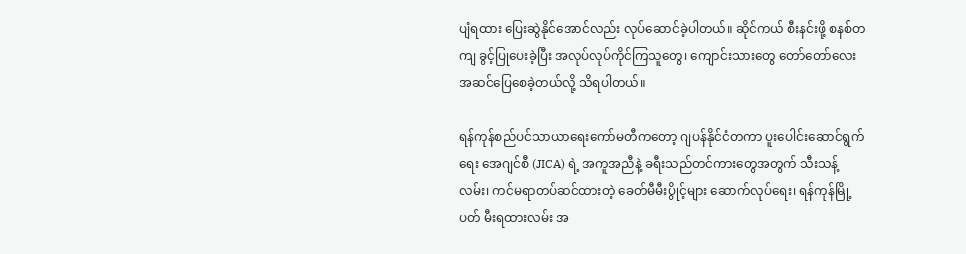ပျံရထား ပြေးဆွဲနိုင်အောင်လည်း လုပ်ဆောင်ခဲ့ပါတယ်။ ဆိုင်ကယ် စီးနင်းဖို့ စနစ်တကျ ခွင့်ပြုပေးခဲ့ပြီး အလုပ်လုပ်ကိုင်ကြသူတွေ၊ ကျောင်းသားတွေ တော်တော်လေး အဆင်ပြေစေခဲ့တယ်လို့ သိရပါတယ်။

ရန်ကုန်စည်ပင်သာယာရေးကော်မတီကတော့ ဂျပန်နိုင်ငံတကာ ပူးပေါင်းဆောင်ရွက်ရေး အေဂျင်စီ (JICA) ရဲ့ အကူအညီနဲ့ ခရီးသည်တင်ကားတွေအတွက် သီးသန့်လမ်း၊ ကင်မရာတပ်ဆင်ထားတဲ့ ခေတ်မီမီးပွိုင့်များ ဆောက်လုပ်ရေး၊ ရန်ကုန်မြို့ပတ် မီးရထားလမ်း အ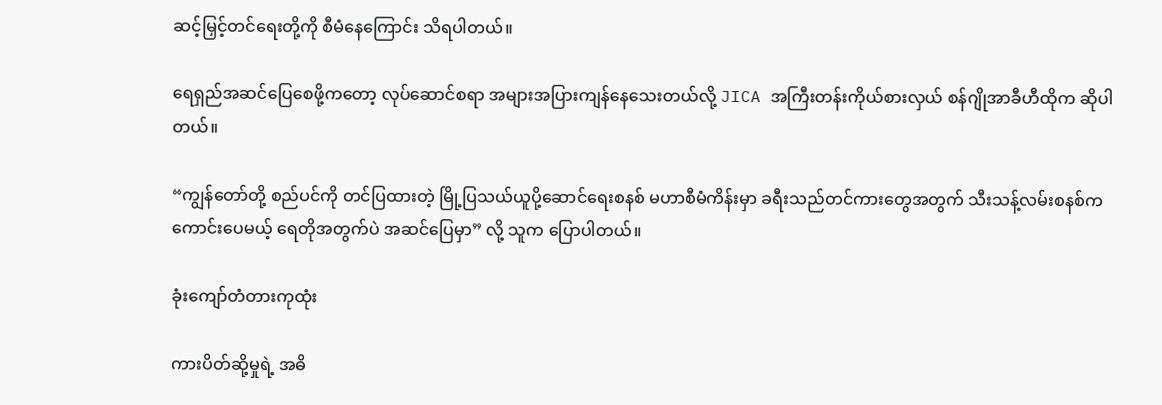ဆင့်မြှင့်တင်ရေးတို့ကို စီမံနေကြောင်း သိရပါတယ်။

ရေရှည်အဆင်ပြေစေဖို့ကတော့ လုပ်ဆောင်စရာ အများအပြားကျန်နေသေးတယ်လို့ JICA အကြီးတန်းကိုယ်စားလှယ် စန်ဂျိုအာခီဟီထိုက ဆိုပါတယ်။

“ကျွန်တော်တို့ စည်ပင်ကို တင်ပြထားတဲ့ မြို့ပြသယ်ယူပို့ဆောင်ရေးစနစ် မဟာစီမံကိန်းမှာ ခရီးသည်တင်ကားတွေအတွက် သီးသန့်လမ်းစနစ်က ကောင်းပေမယ့် ရေတိုအတွက်ပဲ အဆင်ပြေမှာ” လို့ သူက ပြောပါတယ်။

ခုံးကျော်တံတားကုထုံး

ကားပိတ်ဆို့မှုရဲ့ အဓိ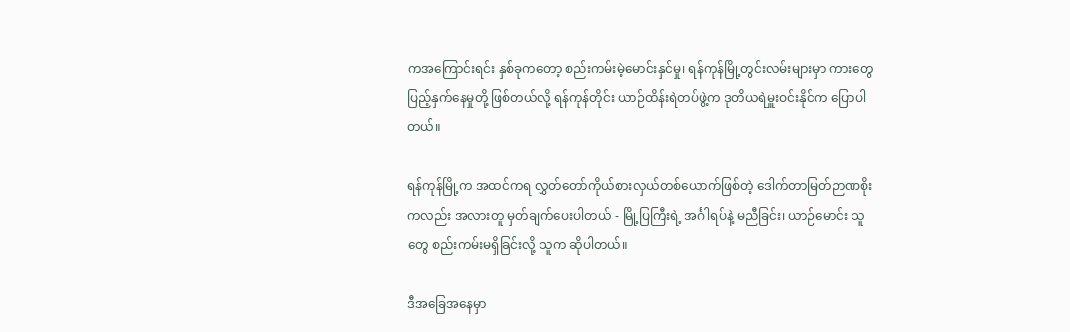ကအကြောင်းရင်း နှစ်ခုကတော့ စည်းကမ်းမဲ့မောင်းနှင်မှု၊ ရန်ကုန်မြို့တွင်းလမ်းများမှာ ကားတွေ ပြည့်နှက်နေမှုတို့ ဖြစ်တယ်လို့ ရန်ကုန်တိုင်း ယာဉ်ထိန်းရဲတပ်ဖွဲ့က ဒုတိယရဲမှူးဝင်းနိုင်က ပြောပါတယ်။

ရန်ကုန်မြို့က အထင်ကရ လွှတ်တော်ကိုယ်စားလှယ်တစ်ယောက်ဖြစ်တဲ့ ဒေါက်တာမြတ်ဉာဏစိုးကလည်း အလားတူ မှတ်ချက်ပေးပါတယ် - မြို့ပြကြီးရဲ့ အင်္ဂါရပ်နဲ့ မညီခြင်း၊ ယာဉ်မောင်း သူတွေ စည်းကမ်းမရှိခြင်းလို့ သူက ဆိုပါတယ်။

ဒီအခြေအနေမှာ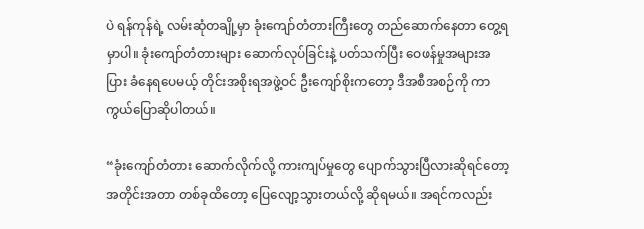ပဲ ရန်ကုန်ရဲ့ လမ်းဆုံတချို့မှာ ခုံးကျော်တံတားကြီးတွေ တည်ဆောက်နေတာ တွေ့ရမှာပါ။ ခုံးကျော်တံတားများ ဆောက်လုပ်ခြင်းနဲ့ ပတ်သက်ပြီး ဝေဖန်မှုအများအပြား ခံနေရပေမယ့် တိုင်းအစိုးရအဖွဲ့ဝင် ဦးကျော်စိုးကတော့ ဒီအစီအစဉ်ကို ကာကွယ်ပြောဆိုပါတယ်။

“ခုံးကျော်တံတား ဆောက်လိုက်လို့ ကားကျပ်မှုတွေ ပျောက်သွားပြီလားဆိုရင်တော့ အတိုင်းအတာ တစ်ခုထိတော့ ပြေလျော့သွားတယ်လို့ ဆိုရမယ်။ အရင်ကလည်း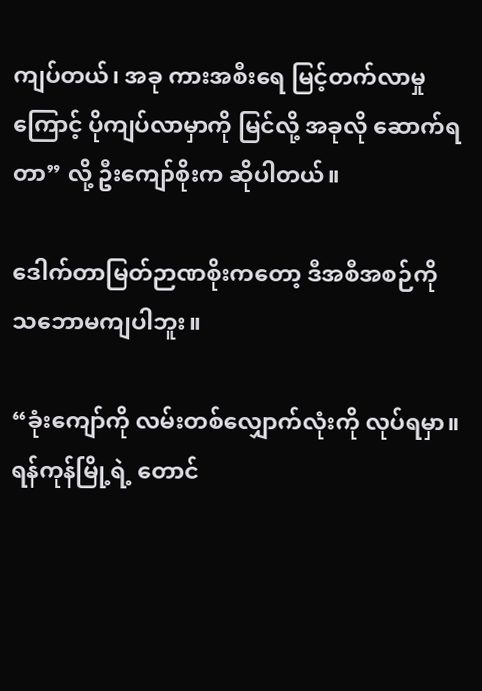ကျပ်တယ်၊ အခု ကားအစီးရေ မြင့်တက်လာမှုကြောင့် ပိုကျပ်လာမှာကို မြင်လို့ အခုလို ဆောက်ရတာ” လို့ ဦးကျော်စိုးက ဆိုပါတယ်။

ဒေါက်တာမြတ်ဉာဏစိုးကတော့ ဒီအစီအစဉ်ကို သဘောမကျပါဘူး။

“ခုံးကျော်ကို လမ်းတစ်လျှောက်လုံးကို လုပ်ရမှာ။ ရန်ကုန်မြို့ရဲ့ တောင်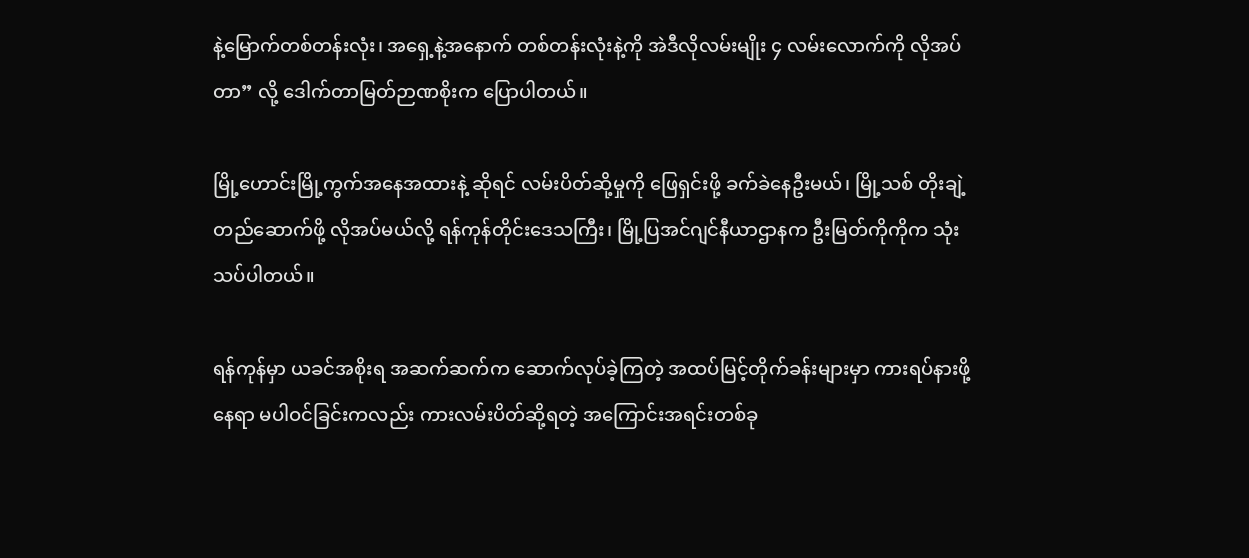နဲ့မြောက်တစ်တန်းလုံး၊ အရှေ့နဲ့အနောက် တစ်တန်းလုံးနဲ့ကို အဲဒီလိုလမ်းမျိုး ၄ လမ်းလောက်ကို လိုအပ်တာ” လို့ ဒေါက်တာမြတ်ဉာဏစိုးက ပြောပါတယ်။

မြို့ဟောင်းမြို့ကွက်အနေအထားနဲ့ ဆိုရင် လမ်းပိတ်ဆို့မှုကို ဖြေရှင်းဖို့ ခက်ခဲနေဦးမယ်၊ မြို့သစ် တိုးချဲ့ တည်ဆောက်ဖို့ လိုအပ်မယ်လို့ ရန်ကုန်တိုင်းဒေသကြီး၊ မြို့ပြအင်ဂျင်နီယာဌာနက ဦးမြတ်ကိုကိုက သုံးသပ်ပါတယ်။

ရန်ကုန်မှာ ယခင်အစိုးရ အဆက်ဆက်က ဆောက်လုပ်ခဲ့ကြတဲ့ အထပ်မြင့်တိုက်ခန်းများမှာ ကားရပ်နားဖို့ နေရာ မပါဝင်ခြင်းကလည်း ကားလမ်းပိတ်ဆို့ရတဲ့ အကြောင်းအရင်းတစ်ခု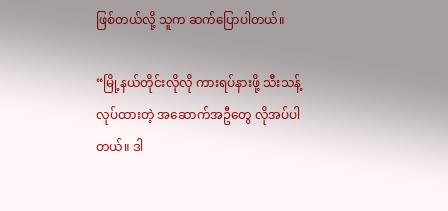ဖြစ်တယ်လို့ သူက ဆက်ပြောပါတယ်။

“မြို့နယ်တိုင်းလိုလို ကားရပ်နားဖို့ သီးသန့် လုပ်ထားတဲ့ အဆောက်အဦတွေ လိုအပ်ပါတယ်။ ဒါ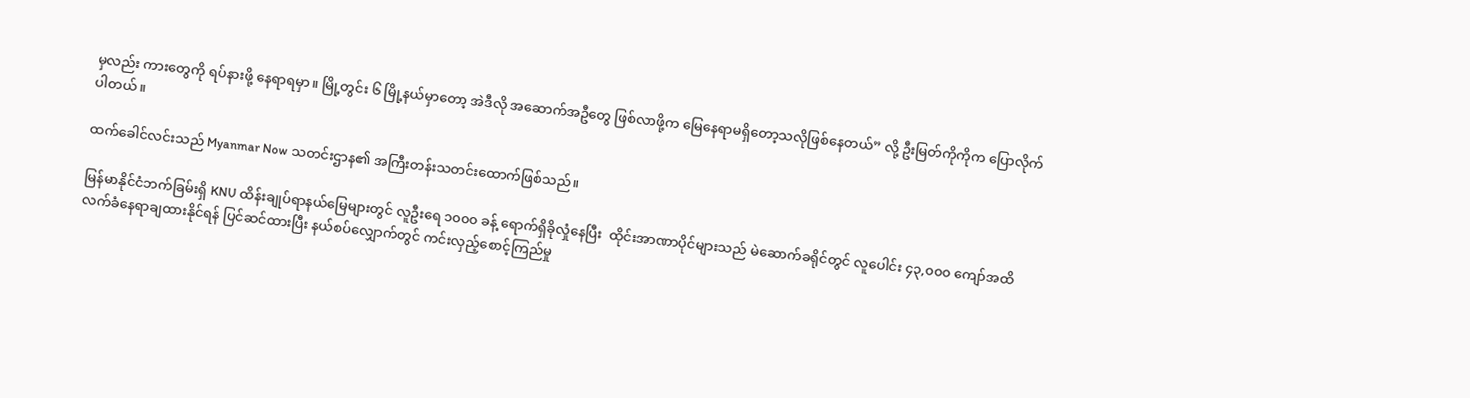မှလည်း ကားတွေကို ရပ်နားဖို့ နေရာရမှာ။ မြို့တွင်း ၆ မြို့နယ်မှာတော့ အဲဒီလို အဆောက်အဦတွေ ဖြစ်လာဖို့က မြေနေရာမရှိတော့သလိုဖြစ်နေတယ်” လို့ ဦးမြတ်ကိုကိုက ပြောလိုက်ပါတယ်။

ထက်ခေါင်လင်းသည် Myanmar Now သတင်းဌာန၏ အကြီးတန်းသတင်းထောက်ဖြစ်သည်။

မြန်မာနိုင်ငံဘက်ခြမ်းရှိ KNU ထိန်းချုပ်ရာနယ်မြေများတွင် လူဦးရေ ၁၀၀၀ ခန့် ရောက်ရှိခိုလှုံနေပြီး  ထိုင်းအာဏာပိုင်များသည် မဲဆောက်ခရိုင်တွင် လူပေါင်း ၄၃,၀၀၀ ကျော်အထိ လက်ခံနေရာချထားနိုင်ရန် ပြင်ဆင်ထားပြီး နယ်စပ်လျှောက်တွင် ကင်းလှည့်စောင့်ကြည်မှု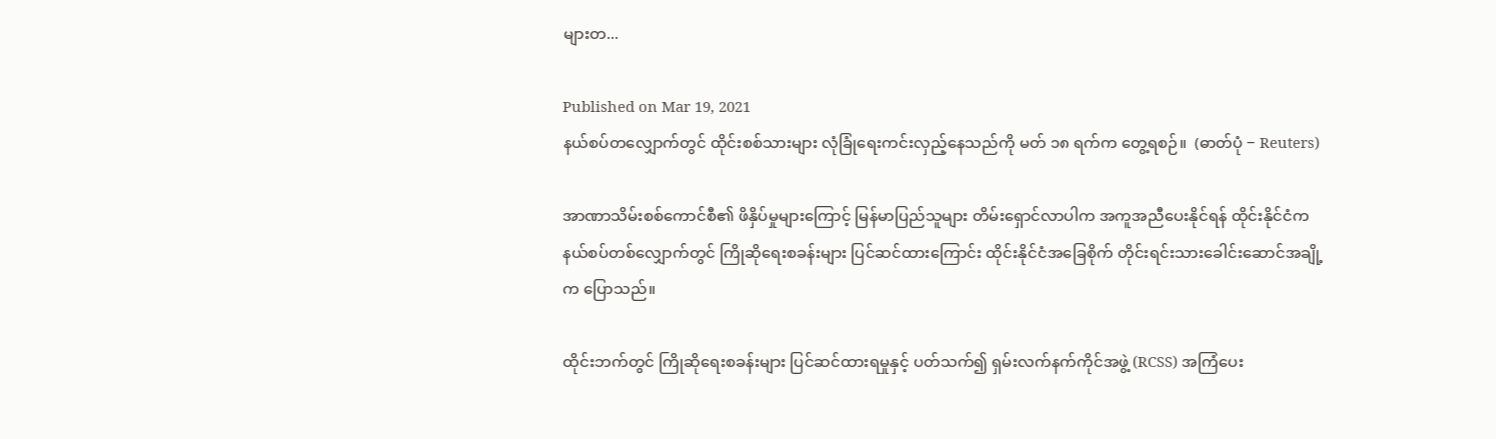များတ...

Published on Mar 19, 2021
နယ်စပ်တလျှောက်တွင် ထိုင်းစစ်သားများ လုံခြုံရေးကင်းလှည့်နေသည်ကို မတ် ၁၈ ရက်က တွေ့ရစဉ်။  (ဓာတ်ပုံ − Reuters)

အာဏာသိမ်းစစ်ကောင်စီ၏ ဖိနှိပ်မှုများကြောင့် မြန်မာပြည်သူများ တိမ်းရှောင်လာပါက အကူအညီပေးနိုင်ရန် ထိုင်းနိုင်ငံက နယ်စပ်တစ်လျှောက်တွင် ကြိုဆိုရေးစခန်းများ ပြင်ဆင်ထားကြောင်း ထိုင်းနိုင်ငံအခြေစိုက် တိုင်းရင်းသားခေါင်းဆောင်အချို့က ပြောသည်။

ထိုင်းဘက်တွင် ကြိုဆိုရေးစခန်းများ ပြင်ဆင်ထားရမှုနှင့် ပတ်သက်၍ ရှမ်းလက်နက်ကိုင်အဖွဲ့ (RCSS) အကြံပေး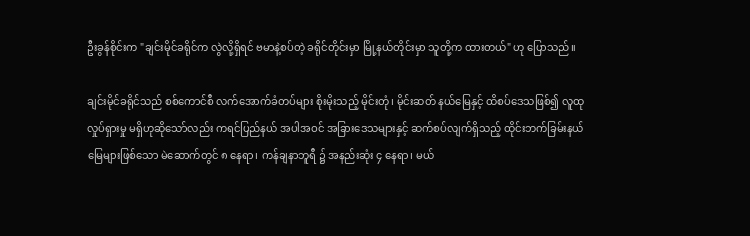ဦးခွန်စိုင်းက "ချင်းမိုင်ခရိုင်က လွဲလို့ရှိရင် ဗမာနဲ့စပ်တဲ့ ခရိုင်တိုင်းမှာ မြို့နယ်တိုင်းမှာ သူတို့က ထားတယ်" ဟု ပြောသည်။

ချင်းမိုင်ခရိုင်သည် စစ်ကောင်စီ လက်အောက်ခံတပ်များ စိုးမိုးသည့် မိုင်းတုံ၊ မိုင်းဆတ် နယ်မြေနှင့် ထိစပ်ဒေသဖြစ်၍ လူထုလှုပ်ရှားမှု မရှိဟုဆိုသော်လည်း ကရင်ပြည်နယ် အပါအဝင် အခြားဒေသများနှင့် ဆက်စပ်လျက်ရှိသည့် ထိုင်းဘက်ခြမ်းနယ်မြေများဖြစ်သော မဲ‌ဆောက်တွင် ၈ နေရာ၊ ကန်ချနာဘူရီ ၌ အနည်းဆုံး ၄ နေရာ၊ မယ်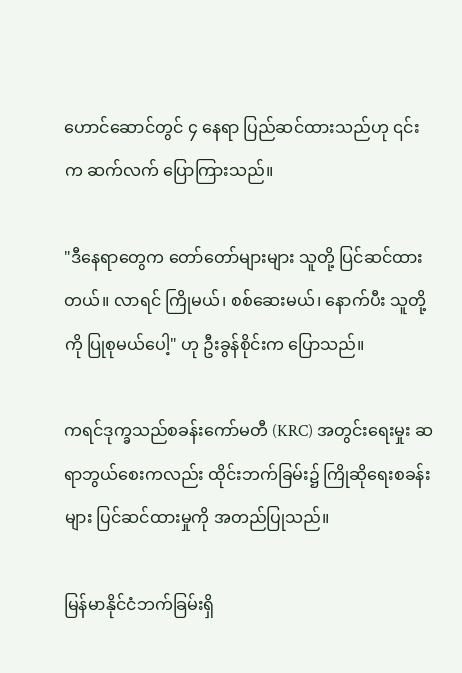ဟောင်ဆောင်တွင် ၄ နေရာ ပြည်ဆင်ထားသည်ဟု ၎င်းက ဆက်လက် ပြောကြားသည်။

"ဒီနေရာတွေက တော်တော်များများ သူတို့ ပြင်ဆင်ထားတယ်။ လာရင် ကြိုမယ်၊ စစ်ဆေးမယ်၊ နောက်ပီး သူတို့ကို ပြုစုမယ်ပေါ့" ဟု ဦးခွန်စိုင်းက ပြောသည်။

ကရင်ဒုက္ခသည်စခန်းကော်မတီ (KRC) အတွင်းရေးမှုး ဆရာဘွယ်စေးကလည်း ထိုင်းဘက်ခြမ်း၌ ကြိုဆိုရေးစခန်းများ ပြင်ဆင်ထားမှုကို အတည်ပြုသည်။

မြန်မာနိုင်ငံဘက်ခြမ်းရှိ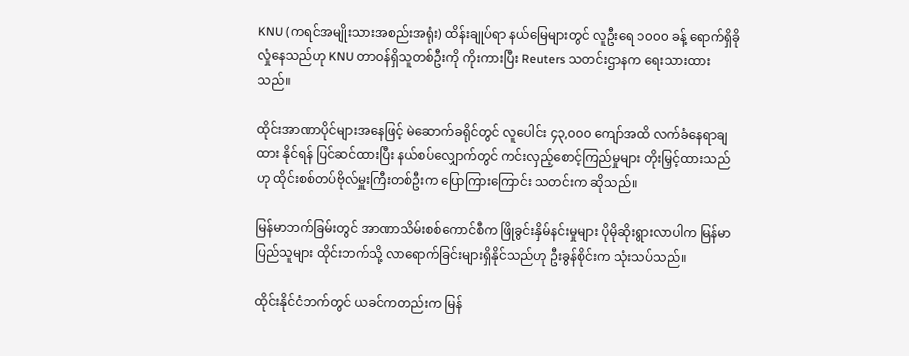KNU (ကရင်အမျိုးသားအစည်းအရုံး) ထိန်းချုပ်ရာ နယ်မြေများတွင် လူဦးရေ ၁၀၀၀ ခန့် ရောက်ရှိခိုလှုံနေသည်ဟု KNU တာဝန်ရှိသူတစ်ဦးကို ကိုးကားပြီး Reuters သတင်းဌာနက ရေးသားထားသည်။

ထိုင်းအာဏာပိုင်များအနေဖြင့် မဲဆောက်ခရိုင်တွင် လူပေါင်း ၄၃,၀၀၀ ကျော်အထိ လက်ခံနေရာချထား နိုင်ရန် ပြင်ဆင်ထားပြီး နယ်စပ်လျှောက်တွင် ကင်းလှည့်စောင့်ကြည်မှုများ တိုးမြှင့်ထားသည်ဟု ထိုင်းစစ်တပ်ဗိုလ်မှူးကြီးတစ်ဦးက ပြောကြားကြောင်း သတင်းက ဆိုသည်။

မြန်မာဘက်ခြမ်းတွင် အာဏာသိမ်းစစ်ကောင်စီက ဖြိုခွင်းနှိမ်နင်းမှုများ ပိုမိုဆိုးရွားလာပါက မြန်မာ ပြည်သူများ ထိုင်းဘက်သို့ လာရောက်ခြင်းများရှိနိုင်သည်ဟု ဦးခွန်စိုင်းက သုံးသပ်သည်။

ထိုင်းနိုင်ငံဘက်တွင် ယခင်ကတည်းက မြန်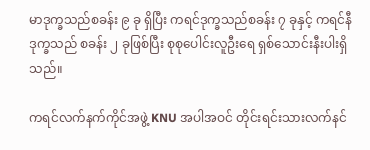မာဒုက္ခသည်စခန်း ၉ ခု ရှိပြီး ကရင်ဒုက္ခသည်စခန်း ၇ ခုနှင့် ကရင်နီဒုက္ခသည် စခန်း ၂ ခုဖြစ်ပြီး စုစုပေါင်းလူဦးရေ ရှစ်သောင်းနီးပါးရှိသည်။

ကရင်လက်နက်ကိုင်အဖွဲ့ KNU အပါအဝင် တိုင်းရင်းသားလက်နင်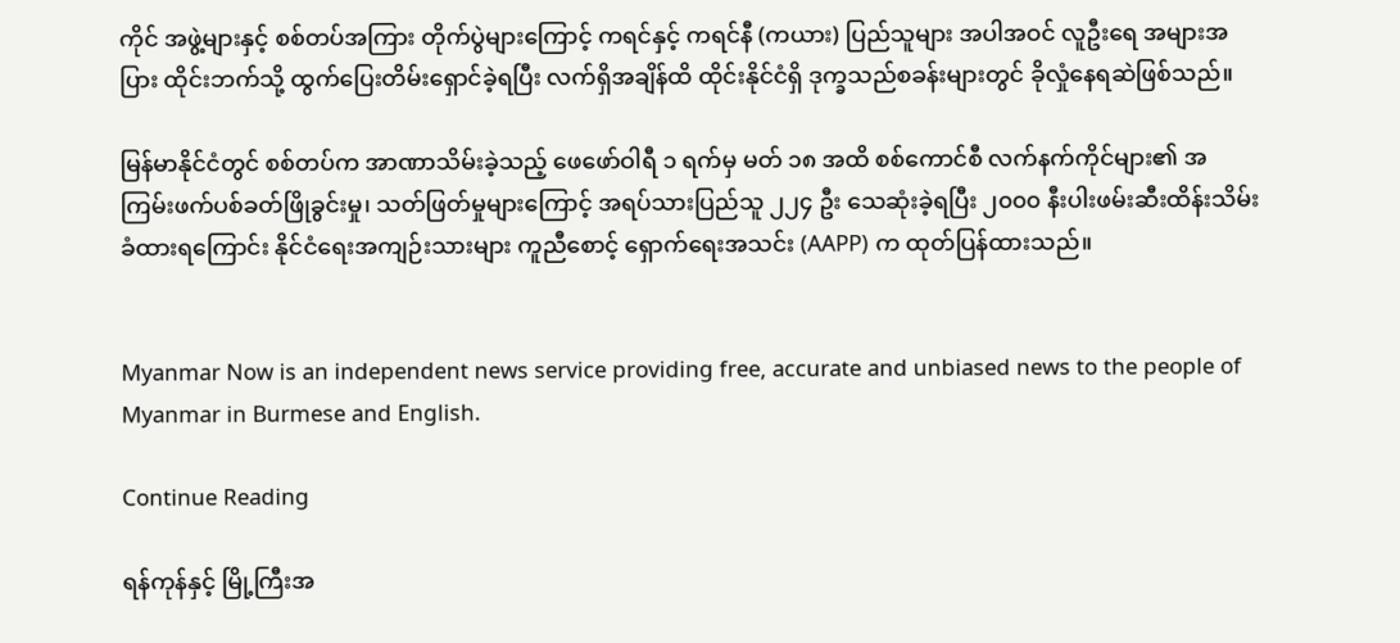ကိုင် အဖွဲ့များနှင့် စစ်တပ်အကြား တိုက်ပွဲများကြောင့် ကရင်နှင့် ကရင်နီ (ကယား) ပြည်သူများ အပါအဝင် လူဦးရေ အများအပြား ထိုင်းဘက်သို့ ထွက်ပြေးတိမ်းရှောင်ခဲ့ရပြီး လက်ရှိအချိန်ထိ ထိုင်းနိုင်ငံရှိ ဒုက္ခသည်စခန်းများတွင် ခိုလှုံနေရဆဲဖြစ်သည်။

မြန်မာနိုင်ငံတွင် စစ်တပ်က အာဏာသိမ်းခဲ့သည့် ဖေဖော်ဝါရီ ၁ ရက်မှ မတ် ၁၈ အထိ စစ်ကောင်စီ လက်နက်ကိုင်များ၏ အကြမ်းဖက်ပစ်ခတ်ဖြိုခွင်းမှု၊ သတ်ဖြတ်မှုများကြောင့် အရပ်သားပြည်သူ ၂၂၄ ဦး သေဆုံးခဲ့ရပြီး ၂၀၀၀ နီးပါးဖမ်းဆီးထိန်းသိမ်းခံထားရကြောင်း နိုင်ငံရေးအကျဉ်းသားများ ကူညီစောင့် ရှောက်ရေးအသင်း (AAPP) က ထုတ်ပြန်ထားသည်။


Myanmar Now is an independent news service providing free, accurate and unbiased news to the people of Myanmar in Burmese and English.

Continue Reading

ရန်ကုန်နှင့် မြို့ကြီးအ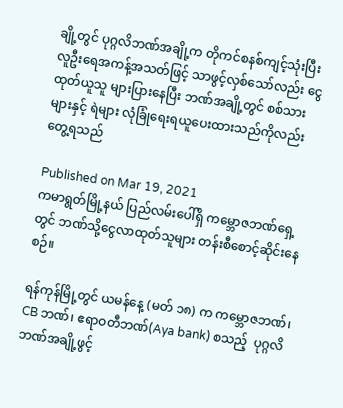ချို့တွင် ပုဂ္ဂလိဘဏ်အချို့က တိုကင်စနစ်ကျင့်သုံးပြီး လူဦးရေအကန့်အသတ်ဖြင့် သာဖွင့်လှစ်သော်လည်း ငွေထုတ်ယူသူ များပြားနေပြီး ဘဏ်အချို့တွင် စစ်သားများနှင့် ရဲများ လုံခြုံရေးရယူပေးထားသည်ကိုလည်းတွေ့ရသည်

Published on Mar 19, 2021
ကမာရွတ်မြို့နယ် ပြည်လမ်းပေါ်ရှိ ကမ္ဘောဇဘဏ်ရှေ့တွင် ဘဏ်သို့ငွေလာထုတ်သူများ တန်းစီစောင့်ဆိုင်းနေစဉ်။

ရန်ကုန်မြို့တွင် ယမန်နေ့ (မတ် ၁၈) က ကမ္ဘောဇဘဏ်၊ CB ဘဏ်၊ ဧရာဝတီဘဏ်(Aya bank) စသည့်  ပုဂ္ဂလိဘဏ်အချို့ဖွင့်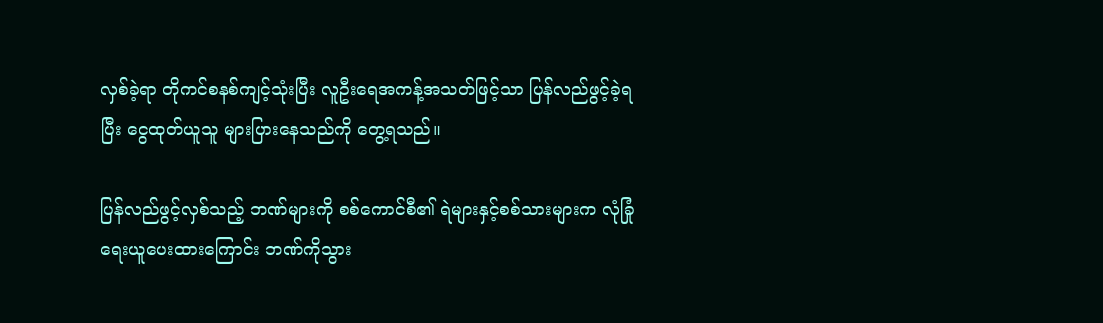လှစ်ခဲ့ရာ တိုကင်စနစ်ကျင့်သုံးပြီး လူဦးရေအကန့်အသတ်ဖြင့်သာ ပြန်လည်ဖွင့်ခဲ့ရပြီး ငွေထုတ်ယူသူ များပြားနေသည်ကို တွေ့ရသည်။

ပြန်လည်ဖွင့်လှစ်သည့် ဘဏ်များကို စစ်ကောင်စီ၏ ရဲများနှင့်စစ်သားများက လုံခြုံရေးယူပေးထားကြောင်း ဘဏ်ကိုသွား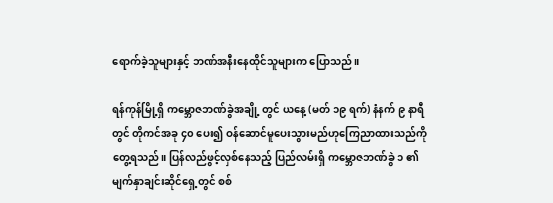ရောက်ခဲ့သူများနှင့် ဘဏ်အနီးနေထိုင်သူများက ပြောသည်။

ရန်ကုန်မြို့ရှိ ကမ္ဘောဇဘဏ်ခွဲအချို့ တွင် ယနေ့ (မတ် ၁၉ ရက်) နံနက် ၉ နာရီတွင် တိုကင်အခု ၄၀ ပေး၍ ဝန်ဆောင်မူပေးသွားမည်ဟုကြေညာထားသည်ကို တွေ့ရသည်။ ပြန်လည်ဖွင့်လှစ်နေသည့် ပြည်လမ်းရှိ ကမ္ဘောဇဘဏ်ခွဲ ၁ ၏ မျက်နှာချင်းဆိုင်ရှေ့တွင် စစ်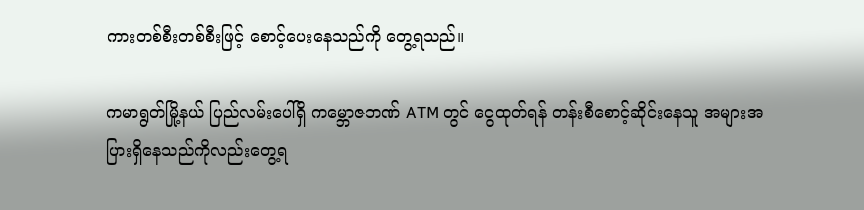ကားတစ်စီးတစ်စီးဖြင့် စောင့်ပေးနေသည်ကို တွေ့ရသည်။

ကမာရွတ်မြို့နယ် ပြည်လမ်းပေါ်ရှိ ကမ္ဘောဇဘဏ် ATM တွင် ငွေထုတ်ရန် တန်းစီစောင့်ဆိုင်းနေသူ အများအပြားရှိနေသည်ကိုလည်းတွေ့ရ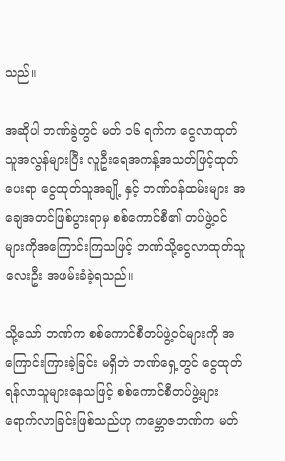သည်။

အဆိုပါ ဘဏ်ခွဲတွင် မတ် ၁၆ ရက်က ငွေလာထုတ်သူအလွန်များပြီး လူဦးရေအကန့်အသတ်ဖြင့်ထုတ်ပေးရာ ငွေထုတ်သူအချို့ နှင့် ဘဏ်ဝန်ထမ်းများ အချေအတင်ဖြစ်ပွားရာမှ စစ်ကောင်စီ၏ တပ်ဖွဲ့ဝင် များကိုအကြောင်းကြသဖြင့် ဘဏ်သို့ငွေလာထုတ်သူလေးဦး အဖမ်းခံခဲ့ရသည်။

သို့သော် ဘဏ်က စစ်ကောင်စီတပ်ဖွဲ့ဝင်များကို အကြောင်းကြားခဲ့ခြင်း မရှိဘဲ ဘဏ်ရှေ့တွင် ငွေထုတ်ရန်လာသူများနေသဖြင့် စစ်ကောင်စီတပ်ဖွဲ့များ ရောက်လာခြင်းဖြစ်သည်ဟု ကမ္ဘောဇဘဏ်က မတ်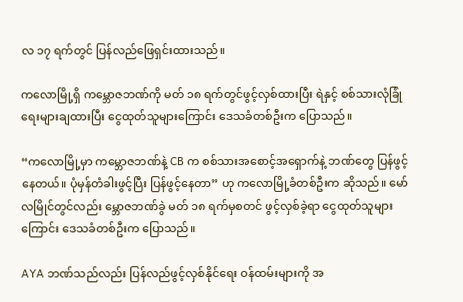လ ၁၇ ရက်တွင် ပြန်လည်ဖြေရှင်းထားသည်။

ကလောမြို့ရှိ ကမ္ဘောဇဘဏ်ကို မတ် ၁၈ ရက်တွင်ဖွင့်လှစ်ထားပြီး ရဲနှင့် စစ်သားလုံခြုံရေးများချထားပြီး ငွေထုတ်သူများကြောင်း ဒေသခံတစ်ဦးက ပြောသည်။

“ကလောမြို့မှာ ကမ္ဘောဇဘဏ်နဲ့ CB က စစ်သားအစောင့်အရှောက်နဲ့ ဘဏ်တွေ ပြန်ဖွင့်နေတယ်။ ပုံမှန်တံခါးဖွင့်ပြီး ပြန်ဖွင့်နေတာ” ဟု ကလောမြို့ခံတစ်ဦးက ဆိုသည်။ မော်လမြိုင်တွင်လည်း မ္ဘောဇဘဏ်ခွဲ မတ် ၁၈ ရက်မှစတင် ဖွင့်လှစ်ခဲ့ရာ ငွေထုတ်သူများကြောင်း ဒေသခံတစ်ဦးက ပြောသည်။

AYA ဘဏ်သည်လည်း ပြန်လည်ဖွင့်လှစ်နိုင်ရေး ဝန်ထမ်းများကို အ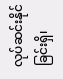လုပ်ဆင်းနိုင်ခြင်းရှိ၊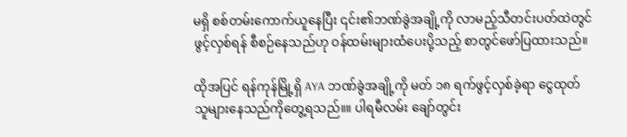မရှိ စစ်တမ်းကောက်ယူနေပြီး ၎င်း၏ဘဏ်ခွဲအချို့ကို လာမည့်သီတင်းပတ်ထဲတွင် ဖွင့်လှစ်ရန် စီစဉ်နေသည်ဟု ဝန်ထမ်းများထံပေးပို့သည့် စာတွင်ဖော်ပြထားသည်။

ထိုအပြင် ရန်ကုန်မြို့ရှိ AYA ဘဏ်ခွဲအချို့ကို မတ် ၁၈ ရက်ဖွင့်လှစ်ခဲ့ရာ ငွေထုတ်သူများနေသည်ကိုတွေ့ရသည်။။ ပါရမီလမ်း ချော်တွင်း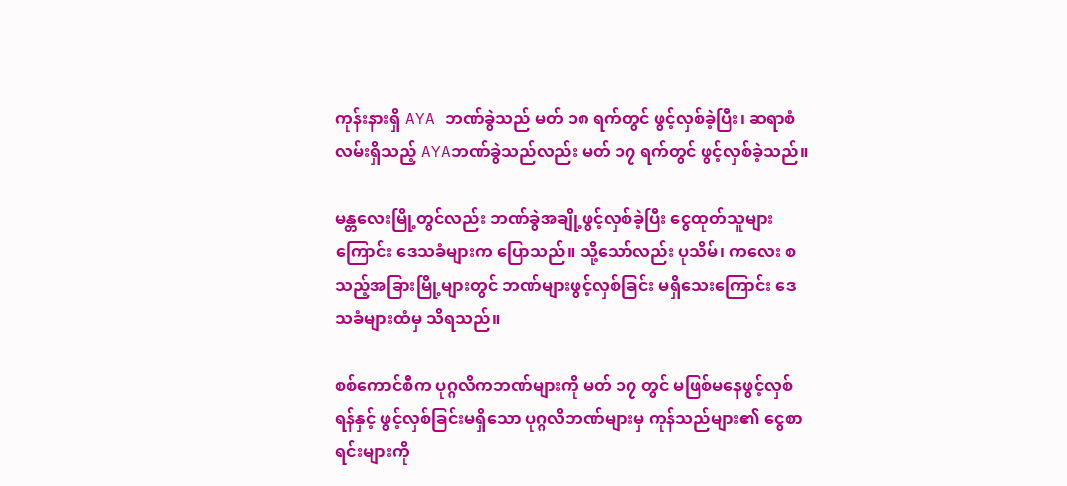ကုန်းနားရှိ AYA ဘဏ်ခွဲသည် မတ် ၁၈ ရက်တွင် ဖွင့်လှစ်ခဲ့ပြီး၊ ဆရာစံလမ်းရှိသည့် AYAဘဏ်ခွဲသည်လည်း မတ် ၁၇ ရက်တွင် ဖွင့်လှစ်ခဲ့သည်။

မန္တလေးမြို့တွင်လည်း ဘဏ်ခွဲအချို့ဖွင့်လှစ်ခဲ့ပြီး ငွေထုတ်သူများကြောင်း ဒေသခံများက ပြောသည်။ သို့သော်လည်း ပုသိမ်၊ ကလေး စသည့်အခြားမြို့များတွင် ဘဏ်များဖွင့်လှစ်ခြင်း မရှိသေးကြောင်း ဒေသခံများထံမှ သိရသည်။

စစ်ကောင်စီက ပုဂ္ဂလိကဘဏ်များကို မတ် ၁၇ တွင် မဖြစ်မနေဖွင့်လှစ်ရန်နှင့် ဖွင့်လှစ်ခြင်းမရှိသော ပုဂ္ဂလိဘဏ်များမှ ကုန်သည်များ၏ ငွေစာရင်းများကို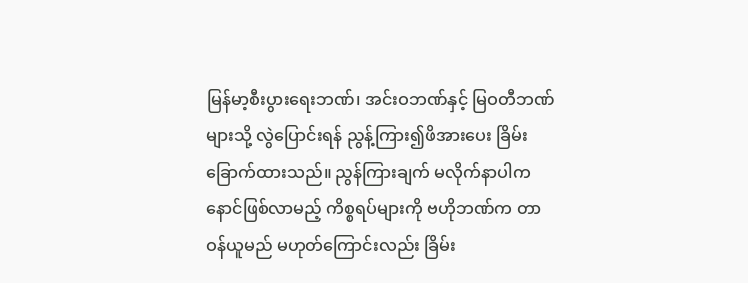မြန်မာ့စီးပွားရေးဘဏ်၊ အင်းဝဘဏ်နှင့် မြဝတီဘဏ်များသို့ လွဲပြောင်းရန် ညွန့်ကြား၍ဖိအားပေး ခြိမ်းခြောက်ထားသည်။ ညွန်ကြားချက် မလိုက်နာပါက နောင်ဖြစ်လာမည့် ကိစ္စရပ်များကို ဗဟိုဘဏ်က တာဝန်ယူမည် မဟုတ်ကြောင်းလည်း ခြိမ်း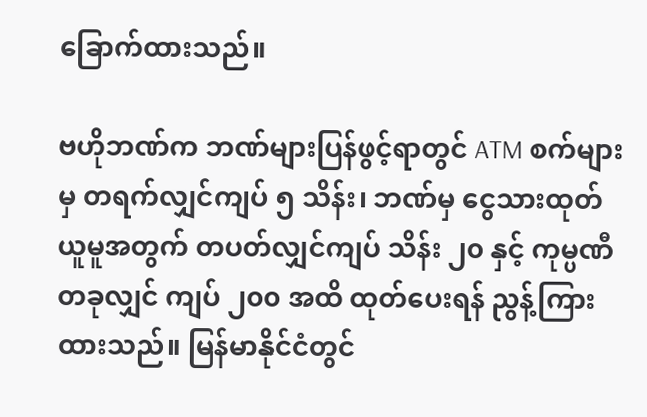ခြောက်ထားသည်။

ဗဟိုဘဏ်က ဘဏ်များပြန်ဖွင့်ရာတွင် ATM စက်များမှ တရက်လျှင်ကျပ် ၅ သိန်း၊ ဘဏ်မှ ငွေသားထုတ်ယူမူအတွက် တပတ်လျှင်ကျပ် သိန်း ၂၀ နှင့် ကုမ္ပဏီတခုလျှင် ကျပ် ၂၀၀ အထိ ထုတ်ပေးရန် ညွန့်ကြားထားသည်။ မြန်မာနိုင်ငံတွင်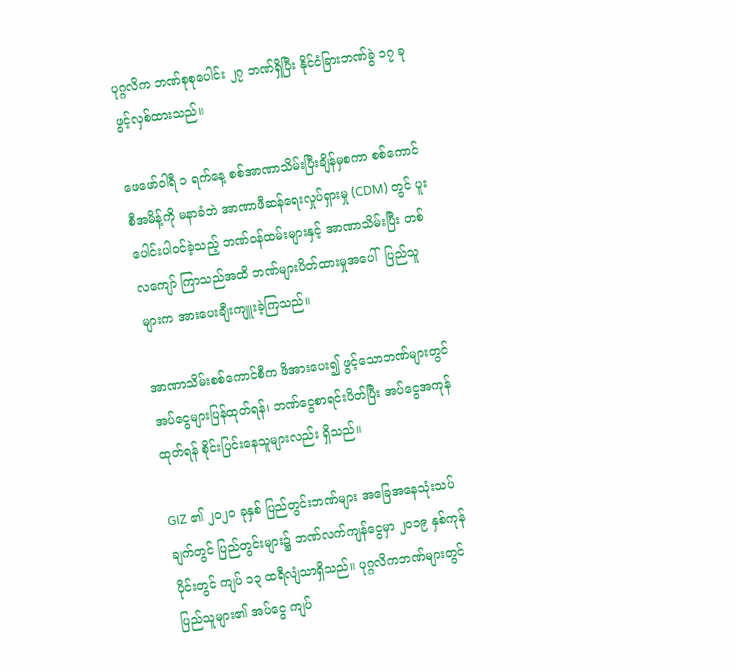ပုဂ္ဂလိက ဘဏ်စုစုပေါင်း ၂၇ ဘဏ်ရှိပြီး နိုင်ငံခြားဘဏ်ခွဲ ၁၇ ခုဖွင့်လှစ်ထားသည်။

ဖေဖော်ဝါရီ ၁ ရက်နေ့ စစ်အာဏာသိမ်းပြီးချိန်မှစကာ စစ်ကောင်စီအမိန့်ကို မနာခံဘဲ အာဏာဖီဆန်ရေးလှုပ်ရှားမှု (CDM) တွင် ပူးပေါင်းပါဝင်ခဲ့သည့် ဘဏ်ဝန်ထမ်းများနှင့် အာဏာသိမ်းပြီး တစ်လကျော် ကြာသည်အထိ ဘဏ်များပိတ်ထားမှုအပေါ်  ပြည်သူများက အားပေးချီးကျူးခဲ့ကြသည်။

အာဏာသိမ်းစစ်ကောင်စီက ဖိအားပေး၍ ဖွင့်သောဘဏ်များတွင် အပ်ငွေများပြန်ထုတ်ရန်၊ ဘဏ်ငွေစာရင်းပိတ်ပြီး အပ်ငွေအကုန်ထုတ်ရန် စိုင်းပြင်းနေသူများလည်း ရှိသည်။

GIZ ၏ ၂၀၂၀ ခုနှစ် ပြည်တွင်းဘဏ်များ အခြေအနေသုံးသပ်ချက်တွင် ပြည်တွင်းများ၌ ဘဏ်လက်ကျန်ငွေမှာ ၂၀၁၉ နှစ်ကုန်ပိုင်းတွင် ကျပ် ၁၃ ထရီလျံသာရှိသည်။ ပုဂ္ဂလိကဘဏ်များတွင် ပြည်သူများ၏ အပ်ငွေ ကျပ်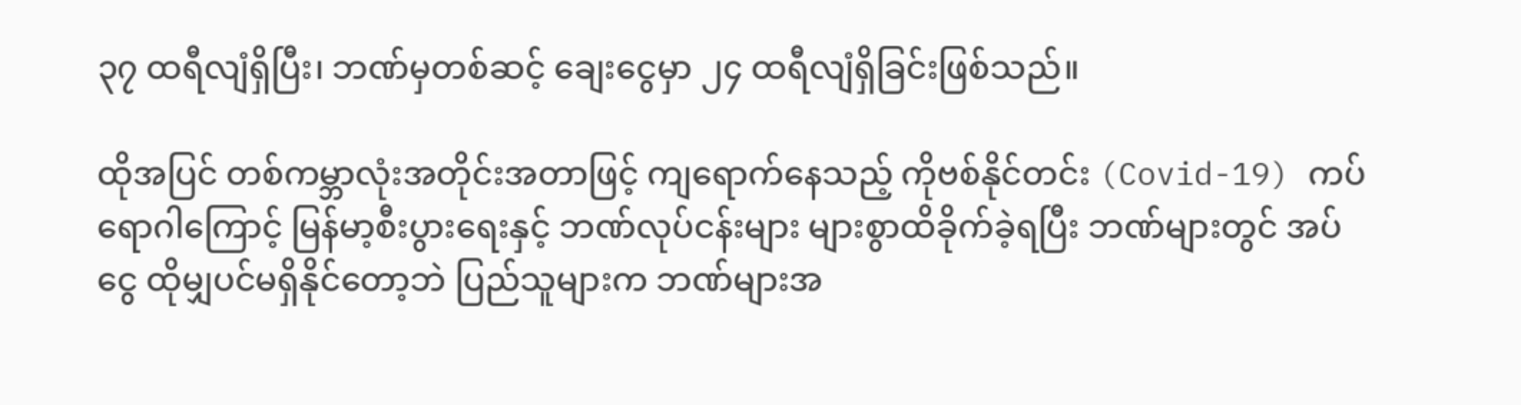၃၇ ထရီလျံရှိပြီး၊ ဘဏ်မှတစ်ဆင့် ချေးငွေမှာ ၂၄ ထရီလျံရှိခြင်းဖြစ်သည်။

ထိုအပြင် တစ်ကမ္ဘာလုံးအတိုင်းအတာဖြင့် ကျရောက်နေသည့် ကိုဗစ်နိုင်တင်း (Covid-19) ကပ်ရောဂါကြောင့် မြန်မာ့စီးပွားရေးနှင့် ဘဏ်လုပ်ငန်းများ များစွာထိခိုက်ခဲ့ရပြီး ဘဏ်များတွင် အပ်ငွေ ထိုမျှပင်မရှိနိုင်တော့ဘဲ ပြည်သူများက ဘဏ်များအ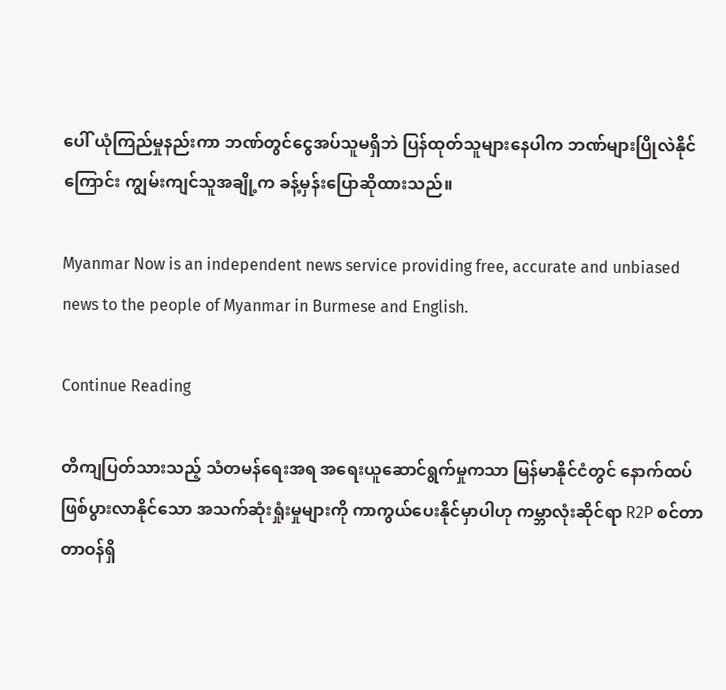ပေါ် ယုံကြည်မှုနည်းကာ ဘဏ်တွင်ငွေအပ်သူမရှိဘဲ ပြန်ထုတ်သူများနေပါက ဘဏ်များပြိုလဲနိုင်ကြောင်း ကျွမ်းကျင်သူအချို့က ခန့်မှန်းပြောဆိုထားသည်။

Myanmar Now is an independent news service providing free, accurate and unbiased news to the people of Myanmar in Burmese and English.

Continue Reading

တိကျပြတ်သားသည့် သံတမန်ရေးအရ အရေးယူဆောင်ရွက်မှုကသာ မြန်မာနိုင်ငံတွင် နောက်ထပ်ဖြစ်ပွားလာနိုင်သော အသက်ဆုံးရှုံးမှုများကို ကာကွယ်ပေးနိုင်မှာပါဟု ကမ္ဘာလုံးဆိုင်ရာ R2P စင်တာ တာဝန်ရှိ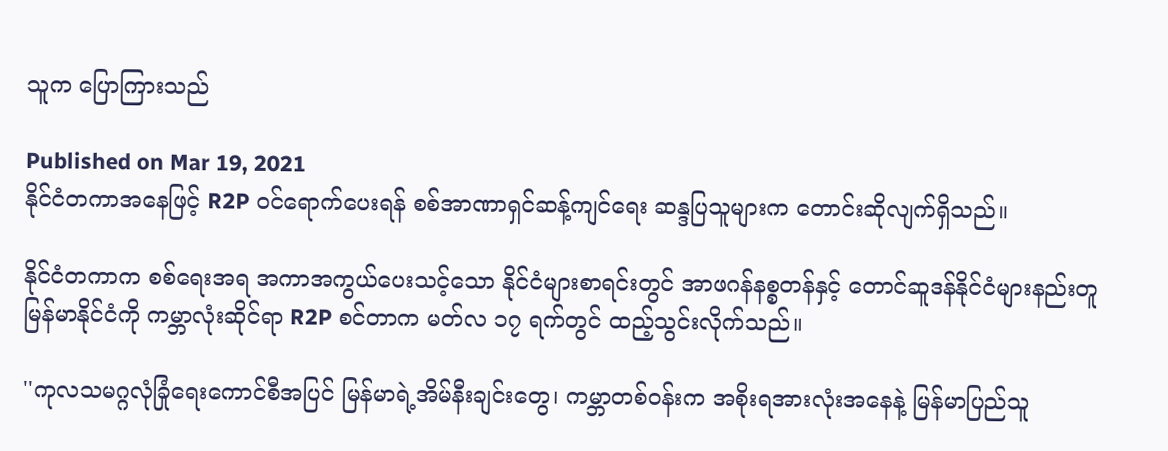သူက ပြောကြားသည်

Published on Mar 19, 2021
နိုင်ငံတကာအနေဖြင့် R2P ဝင်ရောက်ပေးရန် စစ်အာဏာရှင်ဆန့်ကျင်ရေး ဆန္ဒပြသူများက တောင်းဆိုလျက်ရှိသည်။

နိုင်ငံတကာက စစ်ရေးအရ အကာအကွယ်ပေးသင့်သော နိုင်ငံများစာရင်းတွင် အာဖဂန်နစ္စတန်နှင့် တောင်ဆူဒန်နိုင်ငံများနည်းတူ မြန်မာနိုင်ငံကို ကမ္ဘာလုံးဆိုင်ရာ R2P စင်တာက မတ်လ ၁၇ ရက်တွင် ထည့်သွင်းလိုက်သည်။

''ကုလသမဂ္ဂလုံခြုံရေးကောင်စီအပြင် မြန်မာရဲ့အိမ်နီးချင်းတွေ၊ ကမ္ဘာတစ်ဝန်းက အစိုးရအားလုံးအနေနဲ့ မြန်မာပြည်သူ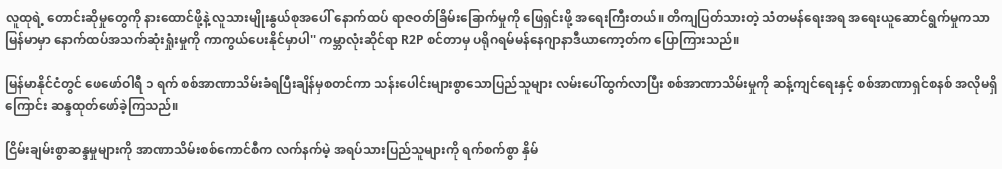လူထုရဲ့ တောင်းဆိုမှုတွေကို နားထောင်ဖို့နဲ့ လူသားမျိုးနွယ်စုအပေါ် နောက်ထပ် ရာဇဝတ်ခြိမ်းခြောက်မှုကို ဖြေရှင်းဖို့ အရေးကြီးတယ်။ တိကျပြတ်သားတဲ့ သံတမန်ရေးအရ အရေးယူဆောင်ရွက်မှုကသာ မြန်မာမှာ နောက်ထပ်အသက်ဆုံးရှုံးမှုကို ကာကွယ်ပေးနိုင်မှာပါ'' ကမ္ဘာလုံးဆိုင်ရာ R2P စင်တာမှ ပရိုဂရမ်မန်နေဂျာနာဒီယာကော့တ်က ပြောကြားသည်။

မြန်မာနိုင်ငံတွင် ဖေဖော်ဝါရီ ၁ ရက် စစ်အာဏာသိမ်းခံရပြီးချိန်မှစတင်ကာ သန်းပေါင်းများစွာသောပြည်သူများ လမ်းပေါ်ထွက်လာပြီး စစ်အာဏာသိမ်းမှုကို ဆန့်ကျင်ရေးနှင့် စစ်အာဏာရှင်စနစ် အလိုမရှိကြောင်း ဆန္ဒထုတ်ဖော်ခဲ့ကြသည်။

ငြိမ်းချမ်းစွာဆန္ဒမှုများကို အာဏာသိမ်းစစ်ကောင်စီက လက်နက်မဲ့ အရပ်သားပြည်သူများကို ရက်စက်စွာ နှိမ်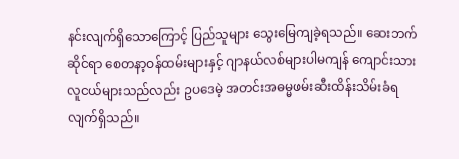နင်းလျက်ရှိသောကြောင့် ပြည်သူများ သွေးမြေကျခဲ့ရသည်။ ဆေးဘက်ဆိုင်ရာ စေတနာ့ဝန်ထမ်းများနှင့် ဂျာနယ်လစ်များပါမကျန် ကျောင်းသားလူငယ်များသည်လည်း ဥပဒေမဲ့ အတင်းအဓမ္မဖမ်းဆီးထိန်းသိမ်းခံရလျက်ရှိသည်။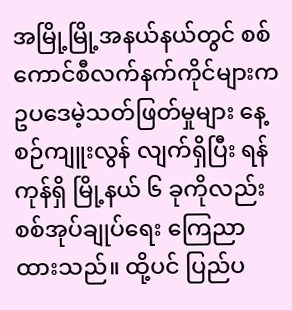အမြို့မြို့အနယ်နယ်တွင် စစ်ကောင်စီလက်နက်ကိုင်များက ဥပဒေမဲ့သတ်ဖြတ်မှုများ နေ့စဉ်ကျူးလွန် လျက်ရှိပြီး ရန်ကုန်ရှိ မြို့နယ် ၆ ခုကိုလည်း စစ်အုပ်ချုပ်ရေး ကြေညာထားသည်။ ထို့ပင် ပြည်ပ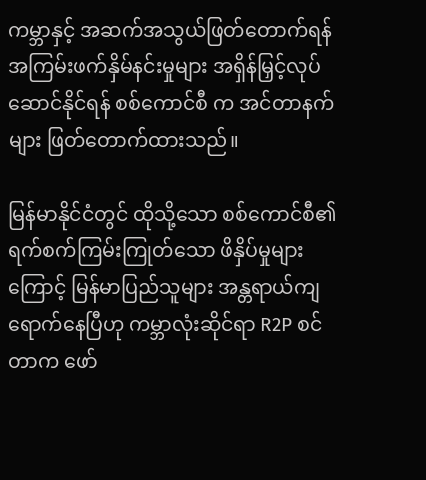ကမ္ဘာနှင့် အဆက်အသွယ်ဖြတ်တောက်ရန် အကြမ်းဖက်နှိမ်နင်းမှုများ အရှိန်မြှင့်လုပ်ဆောင်နိုင်ရန် စစ်ကောင်စီ က အင်တာနက်များ ဖြတ်တောက်ထားသည်။

မြန်မာနိုင်ငံတွင် ထိုသို့သော စစ်ကောင်စီ၏ ရက်စက်ကြမ်းကြုတ်သော ဖိနှိပ်မှုများကြောင့် မြန်မာပြည်သူများ အန္တရာယ်ကျရောက်နေပြီဟု ကမ္ဘာလုံးဆိုင်ရာ R2P စင်တာက ဖော်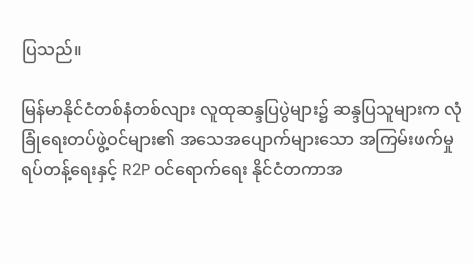ပြသည်။

မြန်မာနိုင်ငံတစ်နံတစ်လျား လူထုဆန္ဒပြပွဲများ၌ ဆန္ဒပြသူများက လုံခြုံရေးတပ်ဖွဲ့ဝင်များ၏ အသေအပျောက်များသော အကြမ်းဖက်မှုရပ်တန့်ရေးနှင့် R2P ဝင်ရောက်ရေး နိုင်ငံတကာအ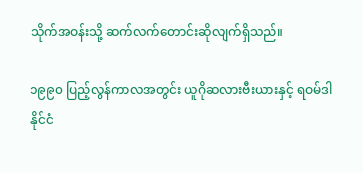သိုက်အဝန်းသို့ ဆက်လက်တောင်းဆိုလျက်ရှိသည်။

၁၉၉၀ ပြည့်လွန်ကာလအတွင်း ယူဂိုဆလားဗီးယားနှင့် ရဝမ်ဒါနိုင်ငံ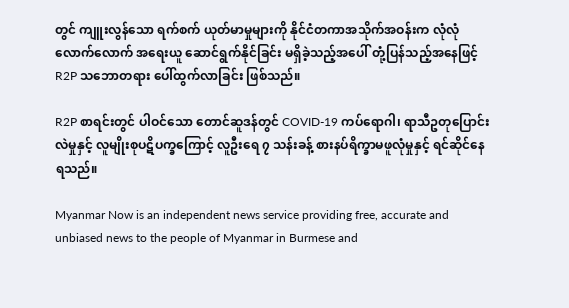တွင် ကျူးလွန်သော ရက်စက် ယုတ်မာမှုများကို နိုင်ငံတကာအသိုက်အဝန်းက လုံလုံလောက်လောက် အရေးယူ ဆောင်ရွက်နိုင်ခြင်း မရှိခဲ့သည့်အပေါ် တုံ့ပြန်သည့်အနေဖြင့် R2P သဘောတရား ပေါ်ထွက်လာခြင်း ဖြစ်သည်။

R2P စာရင်းတွင် ပါဝင်သော တောင်ဆူဒန်တွင် COVID-19 ကပ်ရောဂါ၊ ရာသီဥတုပြောင်းလဲမှုနှင့် လူမျိုးစုပဋိပက္ခကြောင့် လူဦးရေ ၇ သန်းခန့် စားနပ်ရိက္ခာမဖူလုံမှုနှင့် ရင်ဆိုင်နေရသည်။

Myanmar Now is an independent news service providing free, accurate and unbiased news to the people of Myanmar in Burmese and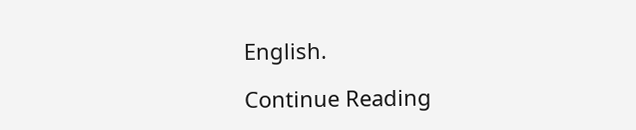English.

Continue Reading